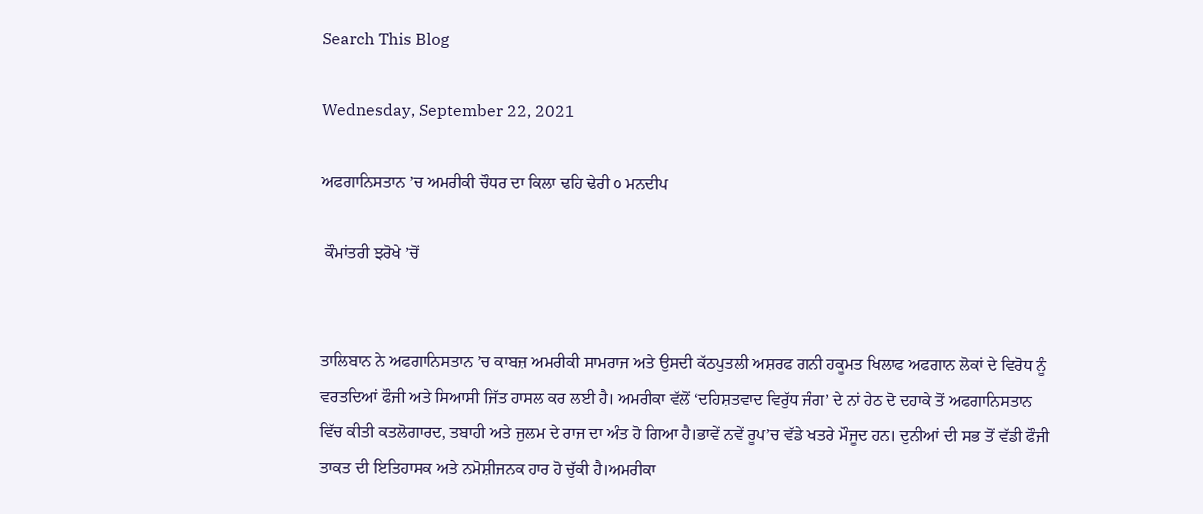Search This Blog

Wednesday, September 22, 2021

ਅਫਗਾਨਿਸਤਾਨ ’ਚ ਅਮਰੀਕੀ ਚੌਧਰ ਦਾ ਕਿਲਾ ਢਹਿ ਢੇਰੀ ੦ ਮਨਦੀਪ

 ਕੌਮਾਂਤਰੀ ਝਰੋਖੇ ’ਚੋਂ


ਤਾਲਿਬਾਨ ਨੇ ਅਫਗਾਨਿਸਤਾਨ ’ਚ ਕਾਬਜ਼ ਅਮਰੀਕੀ ਸਾਮਰਾਜ ਅਤੇ ਉਸਦੀ ਕੱਠਪੁਤਲੀ ਅਸ਼ਰਫ ਗਨੀ ਹਕੂਮਤ ਖਿਲਾਫ ਅਫਗਾਨ ਲੋਕਾਂ ਦੇ ਵਿਰੋਧ ਨੂੰ ਵਰਤਦਿਆਂ ਫੌਜੀ ਅਤੇ ਸਿਆਸੀ ਜਿੱਤ ਹਾਸਲ ਕਰ ਲਈ ਹੈ। ਅਮਰੀਕਾ ਵੱਲੋਂ ‘ਦਹਿਸ਼ਤਵਾਦ ਵਿਰੁੱਧ ਜੰਗ’ ਦੇ ਨਾਂ ਹੇਠ ਦੋ ਦਹਾਕੇ ਤੋਂ ਅਫਗਾਨਿਸਤਾਨ ਵਿੱਚ ਕੀਤੀ ਕਤਲੋਗਾਰਦ, ਤਬਾਹੀ ਅਤੇ ਜੁਲਮ ਦੇ ਰਾਜ ਦਾ ਅੰਤ ਹੋ ਗਿਆ ਹੈ।ਭਾਵੇਂ ਨਵੇਂ ਰੂਪ’ਚ ਵੱਡੇ ਖਤਰੇ ਮੌਜੂਦ ਹਨ। ਦੁਨੀਆਂ ਦੀ ਸਭ ਤੋਂ ਵੱਡੀ ਫੌਜੀ ਤਾਕਤ ਦੀ ਇਤਿਹਾਸਕ ਅਤੇ ਨਮੋਸ਼ੀਜਨਕ ਹਾਰ ਹੋ ਚੁੱਕੀ ਹੈ।ਅਮਰੀਕਾ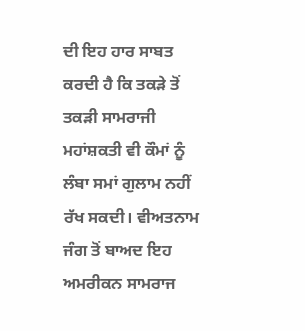ਦੀ ਇਹ ਹਾਰ ਸਾਬਤ ਕਰਦੀ ਹੈ ਕਿ ਤਕੜੇ ਤੋਂ ਤਕੜੀ ਸਾਮਰਾਜੀ ਮਹਾਂਸ਼ਕਤੀ ਵੀ ਕੌਮਾਂ ਨੂੰ ਲੰਬਾ ਸਮਾਂ ਗੁਲਾਮ ਨਹੀਂ ਰੱਖ ਸਕਦੀ। ਵੀਅਤਨਾਮ ਜੰਗ ਤੋਂ ਬਾਅਦ ਇਹ ਅਮਰੀਕਨ ਸਾਮਰਾਜ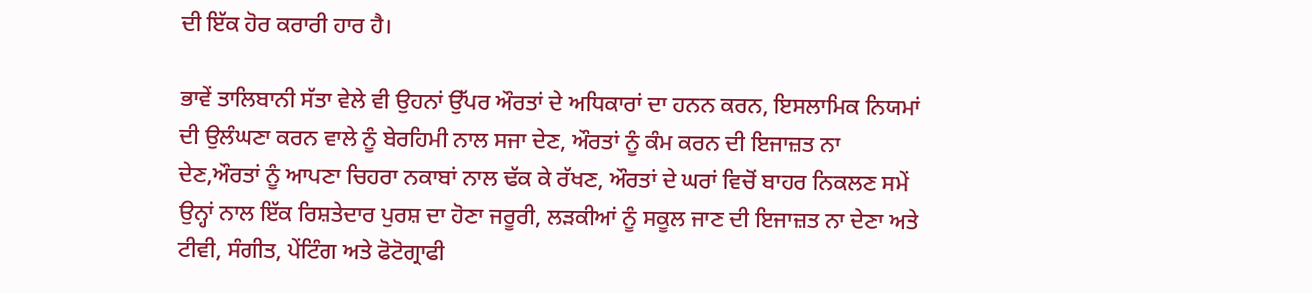ਦੀ ਇੱਕ ਹੋਰ ਕਰਾਰੀ ਹਾਰ ਹੈ।

ਭਾਵੇਂ ਤਾਲਿਬਾਨੀ ਸੱਤਾ ਵੇਲੇ ਵੀ ਉਹਨਾਂ ਉੱਪਰ ਔਰਤਾਂ ਦੇ ਅਧਿਕਾਰਾਂ ਦਾ ਹਨਨ ਕਰਨ, ਇਸਲਾਮਿਕ ਨਿਯਮਾਂ ਦੀ ਉਲੰਘਣਾ ਕਰਨ ਵਾਲੇ ਨੂੰ ਬੇਰਹਿਮੀ ਨਾਲ ਸਜਾ ਦੇਣ, ਔਰਤਾਂ ਨੂੰ ਕੰਮ ਕਰਨ ਦੀ ਇਜਾਜ਼ਤ ਨਾ ਦੇਣ,ਔਰਤਾਂ ਨੂੰ ਆਪਣਾ ਚਿਹਰਾ ਨਕਾਬਾਂ ਨਾਲ ਢੱਕ ਕੇ ਰੱਖਣ, ਔਰਤਾਂ ਦੇ ਘਰਾਂ ਵਿਚੋਂ ਬਾਹਰ ਨਿਕਲਣ ਸਮੇਂ ਉਨ੍ਹਾਂ ਨਾਲ ਇੱਕ ਰਿਸ਼ਤੇਦਾਰ ਪੁਰਸ਼ ਦਾ ਹੋਣਾ ਜਰੂਰੀ, ਲੜਕੀਆਂ ਨੂੰ ਸਕੂਲ ਜਾਣ ਦੀ ਇਜਾਜ਼ਤ ਨਾ ਦੇਣਾ ਅਤੇ ਟੀਵੀ, ਸੰਗੀਤ, ਪੇਂਟਿੰਗ ਅਤੇ ਫੋਟੋਗ੍ਰਾਫੀ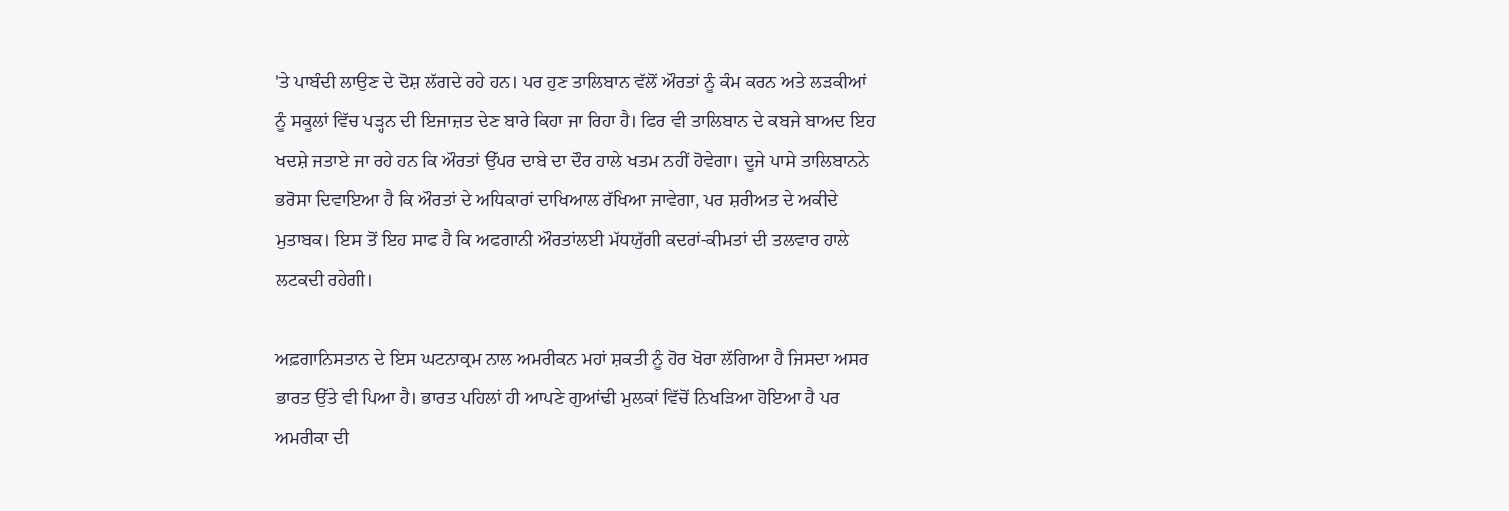'ਤੇ ਪਾਬੰਦੀ ਲਾਉਣ ਦੇ ਦੋਸ਼ ਲੱਗਦੇ ਰਹੇ ਹਨ। ਪਰ ਹੁਣ ਤਾਲਿਬਾਨ ਵੱਲੋਂ ਔਰਤਾਂ ਨੂੰ ਕੰਮ ਕਰਨ ਅਤੇ ਲੜਕੀਆਂ ਨੂੰ ਸਕੂਲਾਂ ਵਿੱਚ ਪੜ੍ਹਨ ਦੀ ਇਜਾਜ਼ਤ ਦੇਣ ਬਾਰੇ ਕਿਹਾ ਜਾ ਰਿਹਾ ਹੈ। ਫਿਰ ਵੀ ਤਾਲਿਬਾਨ ਦੇ ਕਬਜੇ ਬਾਅਦ ਇਹ ਖਦਸ਼ੇ ਜਤਾਏ ਜਾ ਰਹੇ ਹਨ ਕਿ ਔਰਤਾਂ ਉੱਪਰ ਦਾਬੇ ਦਾ ਦੌਰ ਹਾਲੇ ਖਤਮ ਨਹੀਂ ਹੋਵੇਗਾ। ਦੂਜੇ ਪਾਸੇ ਤਾਲਿਬਾਨਨੇ ਭਰੋਸਾ ਦਿਵਾਇਆ ਹੈ ਕਿ ਔਰਤਾਂ ਦੇ ਅਧਿਕਾਰਾਂ ਦਾਖਿਆਲ ਰੱਖਿਆ ਜਾਵੇਗਾ, ਪਰ ਸ਼ਰੀਅਤ ਦੇ ਅਕੀਦੇ ਮੁਤਾਬਕ। ਇਸ ਤੋਂ ਇਹ ਸਾਫ ਹੈ ਕਿ ਅਫਗਾਨੀ ਔਰਤਾਂਲਈ ਮੱਧਯੁੱਗੀ ਕਦਰਾਂ-ਕੀਮਤਾਂ ਦੀ ਤਲਵਾਰ ਹਾਲੇ ਲਟਕਦੀ ਰਹੇਗੀ।

ਅਫ਼ਗਾਨਿਸਤਾਨ ਦੇ ਇਸ ਘਟਨਾਕ੍ਰਮ ਨਾਲ ਅਮਰੀਕਨ ਮਹਾਂ ਸ਼ਕਤੀ ਨੂੰ ਹੋਰ ਖੋਰਾ ਲੱਗਿਆ ਹੈ ਜਿਸਦਾ ਅਸਰ ਭਾਰਤ ਉੱਤੇ ਵੀ ਪਿਆ ਹੈ। ਭਾਰਤ ਪਹਿਲਾਂ ਹੀ ਆਪਣੇ ਗੁਆਂਢੀ ਮੁਲਕਾਂ ਵਿੱਚੋਂ ਨਿਖੜਿਆ ਹੋਇਆ ਹੈ ਪਰ ਅਮਰੀਕਾ ਦੀ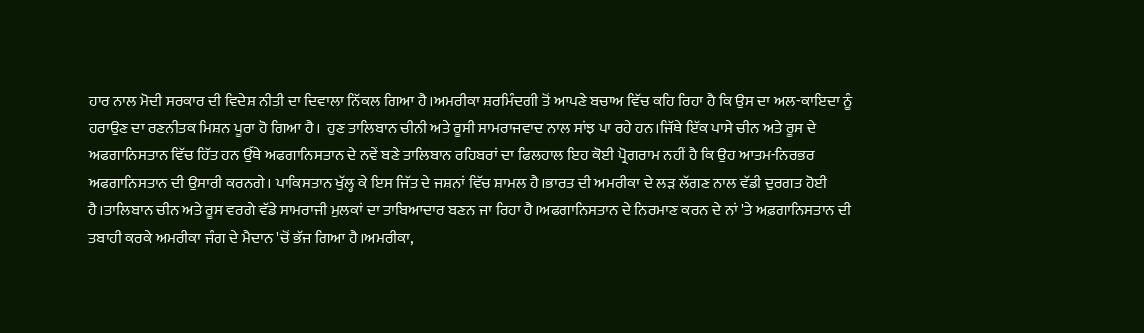ਹਾਰ ਨਾਲ ਮੋਦੀ ਸਰਕਾਰ ਦੀ ਵਿਦੇਸ਼ ਨੀਤੀ ਦਾ ਦਿਵਾਲਾ ਨਿੱਕਲ ਗਿਆ ਹੈ।ਅਮਰੀਕਾ ਸ਼ਰਮਿੰਦਗੀ ਤੋਂ ਆਪਣੇ ਬਚਾਅ ਵਿੱਚ ਕਹਿ ਰਿਹਾ ਹੈ ਕਿ ਉਸ ਦਾ ਅਲ-ਕਾਇਦਾ ਨੂੰ ਹਰਾਉਣ ਦਾ ਰਣਨੀਤਕ ਮਿਸ਼ਨ ਪੂਰਾ ਹੋ ਗਿਆ ਹੈ।  ਹੁਣ ਤਾਲਿਬਾਨ ਚੀਨੀ ਅਤੇ ਰੂਸੀ ਸਾਮਰਾਜਵਾਦ ਨਾਲ ਸਾਂਝ ਪਾ ਰਹੇ ਹਨ।ਜਿੱਥੇ ਇੱਕ ਪਾਸੇ ਚੀਨ ਅਤੇ ਰੂਸ ਦੇ ਅਫਗਾਨਿਸਤਾਨ ਵਿੱਚ ਹਿੱਤ ਹਨ ਉੱਥੇ ਅਫਗਾਨਿਸਤਾਨ ਦੇ ਨਵੇਂ ਬਣੇ ਤਾਲਿਬਾਨ ਰਹਿਬਰਾਂ ਦਾ ਫਿਲਹਾਲ ਇਹ ਕੋਈ ਪ੍ਰੋਗਰਾਮ ਨਹੀਂ ਹੈ ਕਿ ਉਹ ਆਤਮ-ਨਿਰਭਰ ਅਫਗਾਨਿਸਤਾਨ ਦੀ ਉਸਾਰੀ ਕਰਨਗੇ। ਪਾਕਿਸਤਾਨ ਖੁੱਲ੍ਹ ਕੇ ਇਸ ਜਿੱਤ ਦੇ ਜਸ਼ਨਾਂ ਵਿੱਚ ਸ਼ਾਮਲ ਹੈ।ਭਾਰਤ ਦੀ ਅਮਰੀਕਾ ਦੇ ਲੜ ਲੱਗਣ ਨਾਲ ਵੱਡੀ ਦੁਰਗਤ ਹੋਈ ਹੈ।ਤਾਲਿਬਾਨ ਚੀਨ ਅਤੇ ਰੂਸ ਵਰਗੇ ਵੱਡੇ ਸਾਮਰਾਜੀ ਮੁਲਕਾਂ ਦਾ ਤਾਬਿਆਦਾਰ ਬਣਨ ਜਾ ਰਿਹਾ ਹੈ।ਅਫਗਾਨਿਸਤਾਨ ਦੇ ਨਿਰਮਾਣ ਕਰਨ ਦੇ ਨਾਂ 'ਤੇ ਅਫ਼ਗਾਨਿਸਤਾਨ ਦੀ ਤਬਾਹੀ ਕਰਕੇ ਅਮਰੀਕਾ ਜੰਗ ਦੇ ਮੈਦਾਨ 'ਚੋਂ ਭੱਜ ਗਿਆ ਹੈ।ਅਮਰੀਕਾ,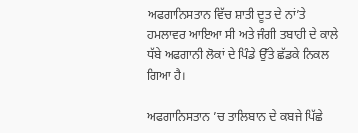ਅਫਗਾਨਿਸਤਾਨ ਵਿੱਚ ਸ਼ਾਤੀ ਦੂਤ ਦੇ ਨਾਂ’ਤੇ ਹਮਲਾਵਰ ਆਇਆ ਸੀ ਅਤੇ ਜੰਗੀ ਤਬਾਹੀ ਦੇ ਕਾਲੇ ਧੱਬੇ ਅਫਗਾਨੀ ਲੋਕਾਂ ਦੇ ਪਿੰਡੇ ਉੱਤੇ ਛੱਡਕੇ ਨਿਕਲ ਗਿਆ ਹੈ।

ਅਫਗਾਨਿਸਤਾਨ ’ਚ ਤਾਲਿਬਾਨ ਦੇ ਕਬਜੇ ਪਿੱਛੇ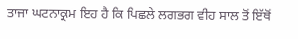ਤਾਜਾ ਘਟਨਾਕ੍ਰਮ ਇਹ ਹੈ ਕਿ ਪਿਛਲੇ ਲਗਭਗ ਵੀਹ ਸਾਲ ਤੋਂ ਇੱਥੋਂ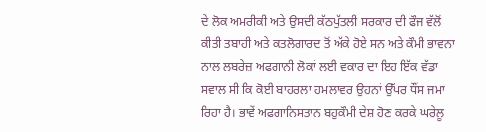ਦੇ ਲੋਕ ਅਮਰੀਕੀ ਅਤੇ ਉਸਦੀ ਕੱਠਪੁੱਤਲੀ ਸਰਕਾਰ ਦੀ ਫੌਜ ਵੱਲੋਂ ਕੀਤੀ ਤਬਾਹੀ ਅਤੇ ਕਤਲੋਗਾਰਦ ਤੋਂ ਅੱਕੇ ਹੋਏ ਸਨ ਅਤੇ ਕੌਮੀ ਭਾਵਨਾ ਨਾਲ ਲਬਰੇਜ਼ ਅਫਗਾਨੀ ਲੋਕਾਂ ਲਈ ਵਕਾਰ ਦਾ ਇਹ ਇੱਕ ਵੱਡਾ ਸਵਾਲ ਸੀ ਕਿ ਕੋਈ ਬਾਹਰਲਾ ਹਮਲਾਵਰ ਉਹਨਾਂ ਉੱਪਰ ਧੌਂਸ ਜਮਾ ਰਿਹਾ ਹੈ। ਭਾਵੇਂ ਅਫਗਾਨਿਸਤਾਨ ਬਹੁਕੌਮੀ ਦੇਸ਼ ਹੋਣ ਕਰਕੇ ਘਰੇਲੂ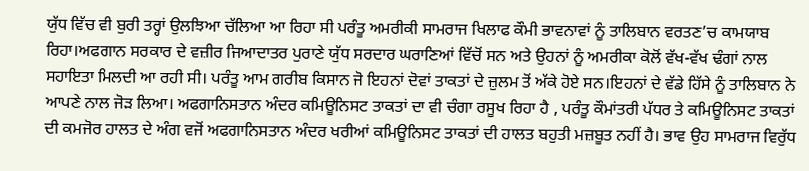ਯੁੱਧ ਵਿੱਚ ਵੀ ਬੁਰੀ ਤਰ੍ਹਾਂ ਉਲਝਿਆ ਚੱਲਿਆ ਆ ਰਿਹਾ ਸੀ ਪਰੰਤੂ ਅਮਰੀਕੀ ਸਾਮਰਾਜ ਖਿਲਾਫ ਕੌਮੀ ਭਾਵਨਾਵਾਂ ਨੂੰ ਤਾਲਿਬਾਨ ਵਰਤਣ’ਚ ਕਾਮਯਾਬ ਰਿਹਾ।ਅਫਗਾਨ ਸਰਕਾਰ ਦੇ ਵਜ਼ੀਰ ਜਿਆਦਾਤਰ ਪੁਰਾਣੇ ਯੁੱਧ ਸਰਦਾਰ ਘਰਾਣਿਆਂ ਵਿੱਚੋਂ ਸਨ ਅਤੇ ਉਹਨਾਂ ਨੂੰ ਅਮਰੀਕਾ ਕੋਲੋਂ ਵੱਖ-ਵੱਖ ਢੰਗਾਂ ਨਾਲ ਸਹਾਇਤਾ ਮਿਲਦੀ ਆ ਰਹੀ ਸੀ। ਪਰੰਤੂ ਆਮ ਗਰੀਬ ਕਿਸਾਨ ਜੋ ਇਹਨਾਂ ਦੋਵਾਂ ਤਾਕਤਾਂ ਦੇ ਜ਼ੁਲਮ ਤੋਂ ਅੱਕੇ ਹੋਏ ਸਨ।ਇਹਨਾਂ ਦੇ ਵੱਡੇ ਹਿੱਸੇ ਨੂੰ ਤਾਲਿਬਾਨ ਨੇ ਆਪਣੇ ਨਾਲ ਜੋੜ ਲਿਆ। ਅਫਗਾਨਿਸਤਾਨ ਅੰਦਰ ਕਮਿਊਨਿਸਟ ਤਾਕਤਾਂ ਦਾ ਵੀ ਚੰਗਾ ਰਸੂਖ ਰਿਹਾ ਹੈ , ਪਰੰਤੂ ਕੌਮਾਂਤਰੀ ਪੱਧਰ ਤੇ ਕਮਿਊਨਿਸਟ ਤਾਕਤਾਂ ਦੀ ਕਮਜੋਰ ਹਾਲਤ ਦੇ ਅੰਗ ਵਜੋਂ ਅਫਗਾਨਿਸਤਾਨ ਅੰਦਰ ਖਰੀਆਂ ਕਮਿਊਨਿਸਟ ਤਾਕਤਾਂ ਦੀ ਹਾਲਤ ਬਹੁਤੀ ਮਜ਼ਬੂਤ ਨਹੀਂ ਹੈ। ਭਾਵ ਉਹ ਸਾਮਰਾਜ ਵਿਰੁੱਧ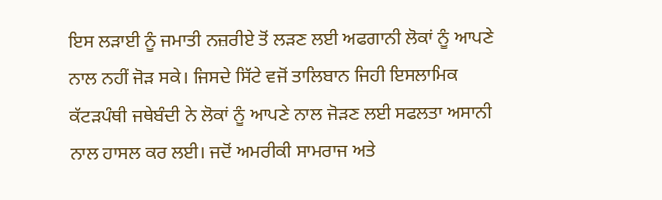ਇਸ ਲੜਾਈ ਨੂੰ ਜਮਾਤੀ ਨਜ਼ਰੀਏ ਤੋਂ ਲੜਣ ਲਈ ਅਫਗਾਨੀ ਲੋਕਾਂ ਨੂੰ ਆਪਣੇ ਨਾਲ ਨਹੀਂ ਜੋੜ ਸਕੇ। ਜਿਸਦੇ ਸਿੱਟੇ ਵਜੋਂ ਤਾਲਿਬਾਨ ਜਿਹੀ ਇਸਲਾਮਿਕ ਕੱਟੜਪੰਥੀ ਜਥੇਬੰਦੀ ਨੇ ਲੋਕਾਂ ਨੂੰ ਆਪਣੇ ਨਾਲ ਜੋੜਣ ਲਈ ਸਫਲਤਾ ਅਸਾਨੀ ਨਾਲ ਹਾਸਲ ਕਰ ਲਈ। ਜਦੋਂ ਅਮਰੀਕੀ ਸਾਮਰਾਜ ਅਤੇ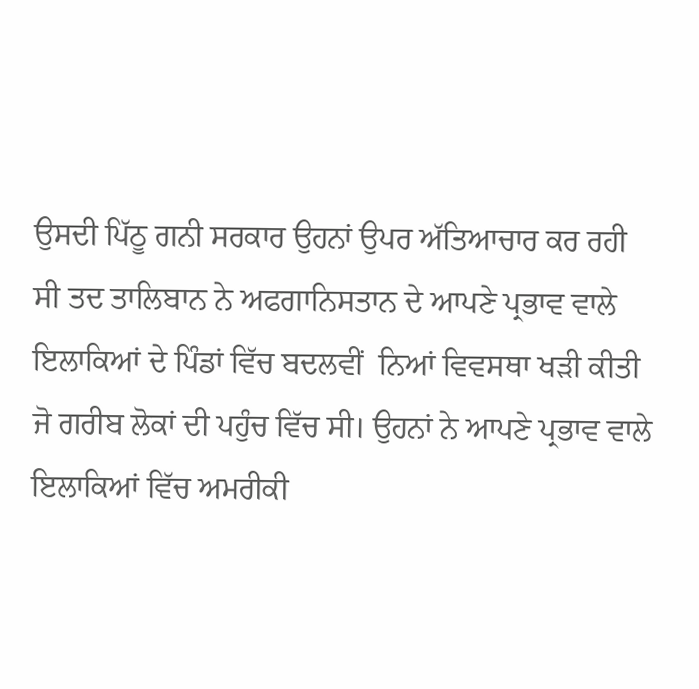ਉਸਦੀ ਪਿੱਠੂ ਗਨੀ ਸਰਕਾਰ ਉਹਨਾਂ ਉਪਰ ਅੱਤਿਆਚਾਰ ਕਰ ਰਹੀ ਸੀ ਤਦ ਤਾਲਿਬਾਨ ਨੇ ਅਫਗਾਨਿਸਤਾਨ ਦੇ ਆਪਣੇ ਪ੍ਰਭਾਵ ਵਾਲੇ ਇਲਾਕਿਆਂ ਦੇ ਪਿੰਡਾਂ ਵਿੱਚ ਬਦਲਵੀਂ  ਨਿਆਂ ਵਿਵਸਥਾ ਖੜੀ ਕੀਤੀ ਜੋ ਗਰੀਬ ਲੋਕਾਂ ਦੀ ਪਹੁੰਚ ਵਿੱਚ ਸੀ। ਉਹਨਾਂ ਨੇ ਆਪਣੇ ਪ੍ਰਭਾਵ ਵਾਲੇ ਇਲਾਕਿਆਂ ਵਿੱਚ ਅਮਰੀਕੀ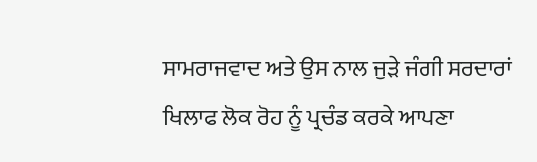ਸਾਮਰਾਜਵਾਦ ਅਤੇ ਉਸ ਨਾਲ ਜੁੜੇ ਜੰਗੀ ਸਰਦਾਰਾਂ ਖਿਲਾਫ ਲੋਕ ਰੋਹ ਨੂੰ ਪ੍ਰਚੰਡ ਕਰਕੇ ਆਪਣਾ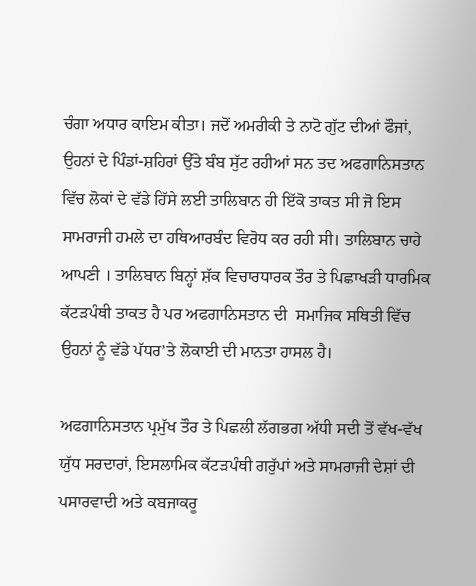ਚੰਗਾ ਅਧਾਰ ਕਾਇਮ ਕੀਤਾ। ਜਦੋਂ ਅਮਰੀਕੀ ਤੇ ਨਾਟੋ ਗੁੱਟ ਦੀਆਂ ਫੌਜਾਂ, ਉਹਨਾਂ ਦੇ ਪਿੰਡਾਂ-ਸ਼ਹਿਰਾਂ ਉੱਤੇ ਬੰਬ ਸੁੱਟ ਰਹੀਆਂ ਸਨ ਤਦ ਅਫਗਾਨਿਸਤਾਨ ਵਿੱਚ ਲੋਕਾਂ ਦੇ ਵੱਡੇ ਹਿੱਸੇ ਲਈ ਤਾਲਿਬਾਨ ਹੀ ਇੱਕੋ ਤਾਕਤ ਸੀ ਜੋ ਇਸ ਸਾਮਰਾਜੀ ਹਮਲੇ ਦਾ ਹਥਿਆਰਬੰਦ ਵਿਰੋਧ ਕਰ ਰਹੀ ਸੀ। ਤਾਲਿਬਾਨ ਚਾਹੇ ਆਪਣੀ । ਤਾਲਿਬਾਨ ਬਿਨ੍ਹਾਂ ਸ਼ੱਕ ਵਿਚਾਰਧਾਰਕ ਤੌਰ ਤੇ ਪਿਛਾਖੜੀ ਧਾਰਮਿਕ ਕੱਟੜਪੰਥੀ ਤਾਕਤ ਹੈ ਪਰ ਅਫਗਾਨਿਸਤਾਨ ਦੀ  ਸਮਾਜਿਕ ਸਥਿਤੀ ਵਿੱਚ ਉਹਨਾਂ ਨੂੰ ਵੱਡੇ ਪੱਧਰ’ਤੇ ਲੋਕਾਈ ਦੀ ਮਾਨਤਾ ਹਾਸਲ ਹੈ।

ਅਫਗਾਨਿਸਤਾਨ ਪ੍ਰਮੁੱਖ ਤੌਰ ਤੇ ਪਿਛਲੀ ਲੱਗਭਗ ਅੱਧੀ ਸਦੀ ਤੋਂ ਵੱਖ-ਵੱਖ ਯੁੱਧ ਸਰਦਾਰਾਂ, ਇਸਲਾਮਿਕ ਕੱਟੜਪੰਥੀ ਗਰੁੱਪਾਂ ਅਤੇ ਸਾਮਰਾਜੀ ਦੇਸ਼ਾਂ ਦੀ ਪਸਾਰਵਾਦੀ ਅਤੇ ਕਬਜਾਕਰੂ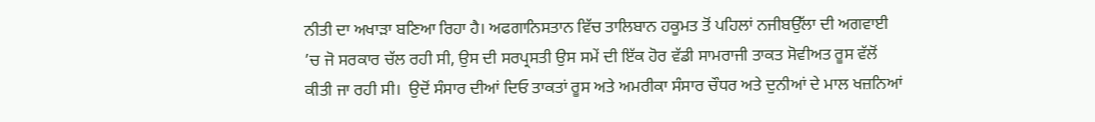ਨੀਤੀ ਦਾ ਅਖਾੜਾ ਬਣਿਆ ਰਿਹਾ ਹੈ। ਅਫਗਾਨਿਸਤਾਨ ਵਿੱਚ ਤਾਲਿਬਾਨ ਹਕੂਮਤ ਤੋਂ ਪਹਿਲਾਂ ਨਜੀਬਉੱਲਾ ਦੀ ਅਗਵਾਈ ’ਚ ਜੋ ਸਰਕਾਰ ਚੱਲ ਰਹੀ ਸੀ, ਉਸ ਦੀ ਸਰਪ੍ਰਸਤੀ ਉਸ ਸਮੇਂ ਦੀ ਇੱਕ ਹੋਰ ਵੱਡੀ ਸਾਮਰਾਜੀ ਤਾਕਤ ਸੋਵੀਅਤ ਰੂਸ ਵੱਲੋਂ ਕੀਤੀ ਜਾ ਰਹੀ ਸੀ।  ਉਦੋਂ ਸੰਸਾਰ ਦੀਆਂ ਦਿਓ ਤਾਕਤਾਂ ਰੂਸ ਅਤੇ ਅਮਰੀਕਾ ਸੰਸਾਰ ਚੌਧਰ ਅਤੇ ਦੁਨੀਆਂ ਦੇ ਮਾਲ ਖਜ਼ਨਿਆਂ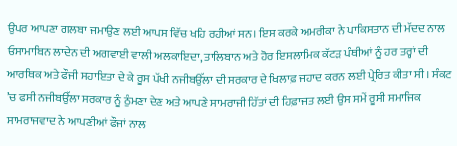ਉਪਰ ਆਪਣਾ ਗਲਬਾ ਜਮਾਉਣ ਲਈ ਆਪਸ ਵਿੱਚ ਖਹਿ ਰਹੀਆਂ ਸਨ। ਇਸ ਕਰਕੇ ਅਮਰੀਕਾ ਨੇ ਪਾਕਿਸਤਾਨ ਦੀ ਮੱਦਦ ਨਾਲ ਓਸਾਮਾਬਿਨ ਲਾਦੇਨ ਦੀ ਅਗਵਾਈ ਵਾਲੀ ਅਲਕਾਇਦਾ, ਤਾਲਿਬਾਨ ਅਤੇ ਹੋਰ ਇਸਲਾਮਿਕ ਕੱਟੜ ਪੰਥੀਆਂ ਨੂੰ ਹਰ ਤਰ੍ਹਾਂ ਦੀ ਆਰਥਿਕ ਅਤੇ ਫੌਜੀ ਸਹਾਇਤਾ ਦੇ ਕੇ ਰੂਸ ਪੱਖੀ ਨਜੀਬਉੱਲਾ ਦੀ ਸਰਕਾਰ ਦੇ ਖਿਲਾਫ਼ ਜਹਾਦ ਕਰਨ ਲਈ ਪ੍ਰੇਰਿਤ ਕੀਤਾ ਸੀ। ਸੰਕਟ ’ਚ ਫਸੀ ਨਜੀਬਉੱਲਾ ਸਰਕਾਰ ਨੂੰ ਠੁੰਮਣਾ ਦੇਣ ਅਤੇ ਆਪਣੇ ਸਾਮਰਾਜੀ ਹਿੱਤਾਂ ਦੀ ਹਿਫ਼ਾਜਤ ਲਈ ਉਸ ਸਮੇਂ ਰੂਸੀ ਸਮਾਜਿਕ ਸਾਮਰਾਜਵਾਦ ਨੇ ਆਪਣੀਆਂ ਫੌਜਾਂ ਨਾਲ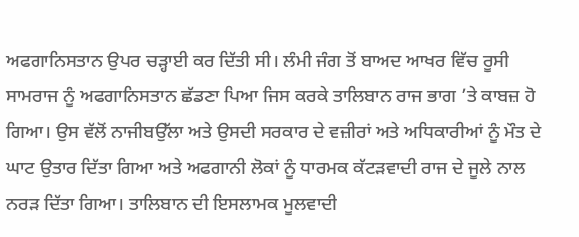ਅਫਗਾਨਿਸਤਾਨ ਉਪਰ ਚੜ੍ਹਾਈ ਕਰ ਦਿੱਤੀ ਸੀ। ਲੰਮੀ ਜੰਗ ਤੋਂ ਬਾਅਦ ਆਖਰ ਵਿੱਚ ਰੂਸੀ ਸਾਮਰਾਜ ਨੂੰ ਅਫਗਾਨਿਸਤਾਨ ਛੱਡਣਾ ਪਿਆ ਜਿਸ ਕਰਕੇ ਤਾਲਿਬਾਨ ਰਾਜ ਭਾਗ ’ਤੇ ਕਾਬਜ਼ ਹੋ ਗਿਆ। ਉਸ ਵੱਲੋਂ ਨਾਜੀਬਉੱਲਾ ਅਤੇ ਉਸਦੀ ਸਰਕਾਰ ਦੇ ਵਜ਼ੀਰਾਂ ਅਤੇ ਅਧਿਕਾਰੀਆਂ ਨੂੰ ਮੌਤ ਦੇ ਘਾਟ ਉਤਾਰ ਦਿੱਤਾ ਗਿਆ ਅਤੇ ਅਫਗਾਨੀ ਲੋਕਾਂ ਨੂੰ ਧਾਰਮਕ ਕੱਟੜਵਾਦੀ ਰਾਜ ਦੇ ਜੂਲੇ ਨਾਲ ਨਰੜ ਦਿੱਤਾ ਗਿਆ। ਤਾਲਿਬਾਨ ਦੀ ਇਸਲਾਮਕ ਮੂਲਵਾਦੀ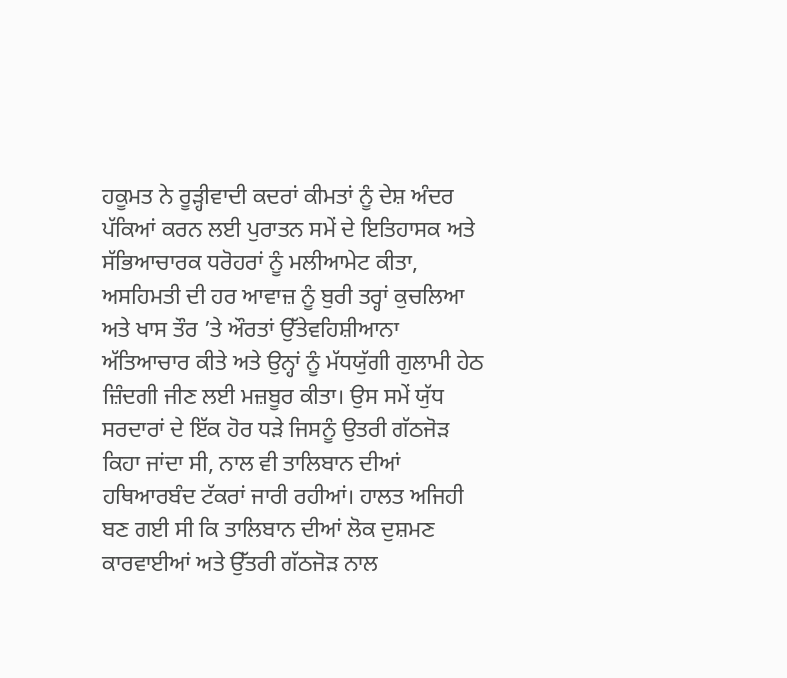ਹਕੂਮਤ ਨੇ ਰੂੜ੍ਹੀਵਾਦੀ ਕਦਰਾਂ ਕੀਮਤਾਂ ਨੂੰ ਦੇਸ਼ ਅੰਦਰ ਪੱਕਿਆਂ ਕਰਨ ਲਈ ਪੁਰਾਤਨ ਸਮੇਂ ਦੇ ਇਤਿਹਾਸਕ ਅਤੇ ਸੱਭਿਆਚਾਰਕ ਧਰੋਹਰਾਂ ਨੂੰ ਮਲੀਆਮੇਟ ਕੀਤਾ, ਅਸਹਿਮਤੀ ਦੀ ਹਰ ਆਵਾਜ਼ ਨੂੰ ਬੁਰੀ ਤਰ੍ਹਾਂ ਕੁਚਲਿਆ ਅਤੇ ਖਾਸ ਤੌਰ ’ਤੇ ਔਰਤਾਂ ਉੱਤੇਵਹਿਸ਼ੀਆਨਾ ਅੱਤਿਆਚਾਰ ਕੀਤੇ ਅਤੇ ਉਨ੍ਹਾਂ ਨੂੰ ਮੱਧਯੁੱਗੀ ਗੁਲਾਮੀ ਹੇਠ ਜ਼ਿੰਦਗੀ ਜੀਣ ਲਈ ਮਜ਼ਬੂਰ ਕੀਤਾ। ਉਸ ਸਮੇਂ ਯੁੱਧ ਸਰਦਾਰਾਂ ਦੇ ਇੱਕ ਹੋਰ ਧੜੇ ਜਿਸਨੂੰ ਉਤਰੀ ਗੱਠਜੋੜ ਕਿਹਾ ਜਾਂਦਾ ਸੀ, ਨਾਲ ਵੀ ਤਾਲਿਬਾਨ ਦੀਆਂ ਹਥਿਆਰਬੰਦ ਟੱਕਰਾਂ ਜਾਰੀ ਰਹੀਆਂ। ਹਾਲਤ ਅਜਿਹੀ ਬਣ ਗਈ ਸੀ ਕਿ ਤਾਲਿਬਾਨ ਦੀਆਂ ਲੋਕ ਦੁਸ਼ਮਣ ਕਾਰਵਾਈਆਂ ਅਤੇ ਉੱਤਰੀ ਗੱਠਜੋੜ ਨਾਲ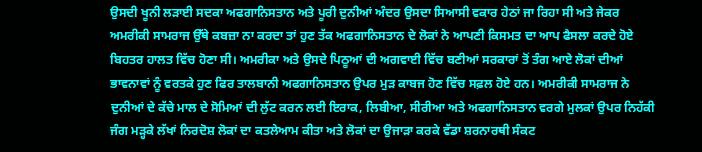ਉਸਦੀ ਖੂਨੀ ਲੜਾਈ ਸਦਕਾ ਅਫਗਾਨਿਸਤਾਨ ਅਤੇ ਪੂਰੀ ਦੁਨੀਆਂ ਅੰਦਰ ਉਸਦਾ ਸਿਆਸੀ ਵਕਾਰ ਹੇਠਾਂ ਜਾ ਰਿਹਾ ਸੀ ਅਤੇ ਜੇਕਰ ਅਮਰੀਕੀ ਸਾਮਰਾਜ ਉੱਥੇ ਕਬਜ਼ਾ ਨਾ ਕਰਦਾ ਤਾਂ ਹੁਣ ਤੱਕ ਅਫਗਾਨਿਸਤਾਨ ਦੇ ਲੋਕਾਂ ਨੇ ਆਪਣੀ ਕਿਸਮਤ ਦਾ ਆਪ ਫੈਸਲਾ ਕਰਦੇ ਹੋਏ ਬਿਹਤਰ ਹਾਲਤ ਵਿੱਚ ਹੋਣਾ ਸੀ। ਅਮਰੀਕਾ ਅਤੇ ਉਸਦੇ ਪਿਠੂਆਂ ਦੀ ਅਗਵਾਈ ਵਿੱਚ ਬਣੀਆਂ ਸਰਕਾਰਾਂ ਤੋਂ ਤੰਗ ਆਏ ਲੋਕਾਂ ਦੀਆਂ ਭਾਵਨਾਵਾਂ ਨੂੰ ਵਰਤਕੇ ਹੁਣ ਫਿਰ ਤਾਲਬਾਨੀ ਅਫਗਾਨਿਸਤਾਨ ਉਪਰ ਮੁੜ ਕਾਬਜ ਹੋਣ ਵਿੱਚ ਸਫ਼ਲ ਹੋਏ ਹਨ। ਅਮਰੀਕੀ ਸਾਮਰਾਜ ਨੇ ਦੁਨੀਆਂ ਦੇ ਕੱਚੇ ਮਾਲ ਦੇ ਸੋਮਿਆਂ ਦੀ ਲੁੱਟ ਕਰਨ ਲਈ ਇਰਾਕ, ਲਿਬੀਆ, ਸੀਰੀਆ ਅਤੇ ਅਫਗਾਨਿਸਤਾਨ ਵਰਗੇ ਮੁਲਕਾਂ ਉਪਰ ਨਿਹੱਕੀ ਜੰਗ ਮੜ੍ਹਕੇ ਲੱਖਾਂ ਨਿਰਦੋਸ਼ ਲੋਕਾਂ ਦਾ ਕਤਲੇਆਮ ਕੀਤਾ ਅਤੇ ਲੋਕਾਂ ਦਾ ਉਜਾੜਾ ਕਰਕੇ ਵੱਡਾ ਸ਼ਰਨਾਰਥੀ ਸੰਕਟ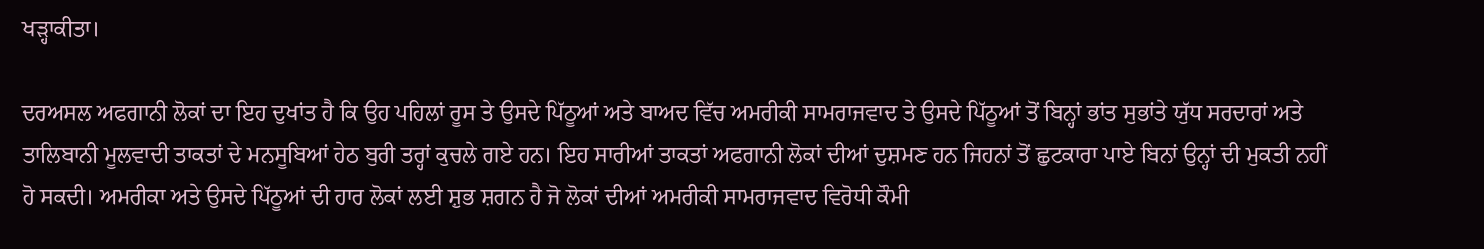ਖੜ੍ਹਾਕੀਤਾ।

ਦਰਅਸਲ ਅਫਗਾਨੀ ਲੋਕਾਂ ਦਾ ਇਹ ਦੁਖਾਂਤ ਹੈ ਕਿ ਉਹ ਪਹਿਲਾਂ ਰੂਸ ਤੇ ਉਸਦੇ ਪਿੱਠੂਆਂ ਅਤੇ ਬਾਅਦ ਵਿੱਚ ਅਮਰੀਕੀ ਸਾਮਰਾਜਵਾਦ ਤੇ ਉਸਦੇ ਪਿੱਠੂਆਂ ਤੋਂ ਬਿਨ੍ਹਾਂ ਭਾਂਤ ਸੁਭਾਂਤੇ ਯੁੱਧ ਸਰਦਾਰਾਂ ਅਤੇ ਤਾਲਿਬਾਨੀ ਮੂਲਵਾਦੀ ਤਾਕਤਾਂ ਦੇ ਮਨਸੂਬਿਆਂ ਹੇਠ ਬੁਰੀ ਤਰ੍ਹਾਂ ਕੁਚਲੇ ਗਏ ਹਨ। ਇਹ ਸਾਰੀਆਂ ਤਾਕਤਾਂ ਅਫਗਾਨੀ ਲੋਕਾਂ ਦੀਆਂ ਦੁਸ਼ਮਣ ਹਨ ਜਿਹਨਾਂ ਤੋਂ ਛੁਟਕਾਰਾ ਪਾਏ ਬਿਨਾਂ ਉਨ੍ਹਾਂ ਦੀ ਮੁਕਤੀ ਨਹੀਂ ਹੋ ਸਕਦੀ। ਅਮਰੀਕਾ ਅਤੇ ਉਸਦੇ ਪਿੱਠੂਆਂ ਦੀ ਹਾਰ ਲੋਕਾਂ ਲਈ ਸ਼ੁਭ ਸ਼ਗਨ ਹੈ ਜੋ ਲੋਕਾਂ ਦੀਆਂ ਅਮਰੀਕੀ ਸਾਮਰਾਜਵਾਦ ਵਿਰੋਧੀ ਕੌਮੀ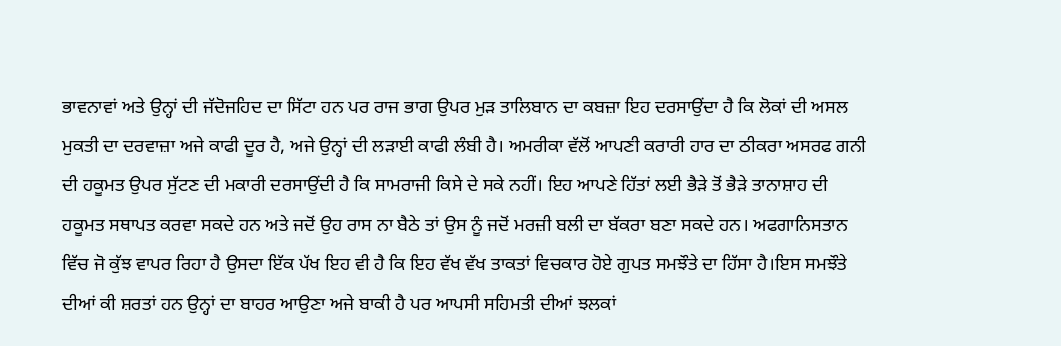ਭਾਵਨਾਵਾਂ ਅਤੇ ਉਨ੍ਹਾਂ ਦੀ ਜੱਦੋਜਹਿਦ ਦਾ ਸਿੱਟਾ ਹਨ ਪਰ ਰਾਜ ਭਾਗ ਉਪਰ ਮੁੜ ਤਾਲਿਬਾਨ ਦਾ ਕਬਜ਼ਾ ਇਹ ਦਰਸਾਉਂਦਾ ਹੈ ਕਿ ਲੋਕਾਂ ਦੀ ਅਸਲ ਮੁਕਤੀ ਦਾ ਦਰਵਾਜ਼ਾ ਅਜੇ ਕਾਫੀ ਦੂਰ ਹੈ, ਅਜੇ ਉਨ੍ਹਾਂ ਦੀ ਲੜਾਈ ਕਾਫੀ ਲੰਬੀ ਹੈ। ਅਮਰੀਕਾ ਵੱਲੋਂ ਆਪਣੀ ਕਰਾਰੀ ਹਾਰ ਦਾ ਠੀਕਰਾ ਅਸਰਫ ਗਨੀ ਦੀ ਹਕੂਮਤ ਉਪਰ ਸੁੱਟਣ ਦੀ ਮਕਾਰੀ ਦਰਸਾਉਂਦੀ ਹੈ ਕਿ ਸਾਮਰਾਜੀ ਕਿਸੇ ਦੇ ਸਕੇ ਨਹੀਂ। ਇਹ ਆਪਣੇ ਹਿੱਤਾਂ ਲਈ ਭੈੜੇ ਤੋਂ ਭੈੜੇ ਤਾਨਾਸ਼ਾਹ ਦੀ ਹਕੂਮਤ ਸਥਾਪਤ ਕਰਵਾ ਸਕਦੇ ਹਨ ਅਤੇ ਜਦੋਂ ਉਹ ਰਾਸ ਨਾ ਬੈਠੇ ਤਾਂ ਉਸ ਨੂੰ ਜਦੋਂ ਮਰਜ਼ੀ ਬਲੀ ਦਾ ਬੱਕਰਾ ਬਣਾ ਸਕਦੇ ਹਨ। ਅਫਗਾਨਿਸਤਾਨ ਵਿੱਚ ਜੋ ਕੁੱਝ ਵਾਪਰ ਰਿਹਾ ਹੈ ਉਸਦਾ ਇੱਕ ਪੱਖ ਇਹ ਵੀ ਹੈ ਕਿ ਇਹ ਵੱਖ ਵੱਖ ਤਾਕਤਾਂ ਵਿਚਕਾਰ ਹੋਏ ਗੁਪਤ ਸਮਝੌਤੇ ਦਾ ਹਿੱਸਾ ਹੈ।ਇਸ ਸਮਝੌਤੇ ਦੀਆਂ ਕੀ ਸ਼ਰਤਾਂ ਹਨ ਉਨ੍ਹਾਂ ਦਾ ਬਾਹਰ ਆਉਣਾ ਅਜੇ ਬਾਕੀ ਹੈ ਪਰ ਆਪਸੀ ਸਹਿਮਤੀ ਦੀਆਂ ਝਲਕਾਂ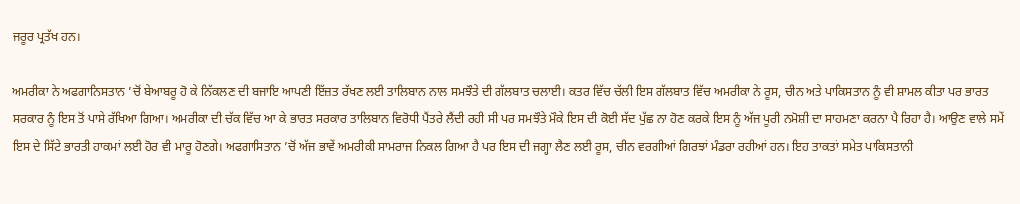ਜਰੂਰ ਪ੍ਰਤੱਖ ਹਨ।

ਅਮਰੀਕਾ ਨੇ ਅਫਗਾਨਿਸਤਾਨ ’ਚੋਂ ਬੇਆਬਰੂ ਹੋ ਕੇ ਨਿੱਕਲਣ ਦੀ ਬਜਾਇ ਆਪਣੀ ਇੱਜ਼ਤ ਰੱਖਣ ਲਈ ਤਾਲਿਬਾਨ ਨਾਲ ਸਮਝੌਤੇ ਦੀ ਗੱਲਬਾਤ ਚਲਾਈ। ਕਤਰ ਵਿੱਚ ਚੱਲੀ ਇਸ ਗੱਲਬਾਤ ਵਿੱਚ ਅਮਰੀਕਾ ਨੇ ਰੂਸ, ਚੀਨ ਅਤੇ ਪਾਕਿਸਤਾਨ ਨੂੰ ਵੀ ਸ਼ਾਮਲ ਕੀਤਾ ਪਰ ਭਾਰਤ ਸਰਕਾਰ ਨੂੰ ਇਸ ਤੋਂ ਪਾਸੇ ਰੱਖਿਆ ਗਿਆ। ਅਮਰੀਕਾ ਦੀ ਚੱਕ ਵਿੱਚ ਆ ਕੇ ਭਾਰਤ ਸਰਕਾਰ ਤਾਲਿਬਾਨ ਵਿਰੋਧੀ ਪੈਂਤਰੇ ਲੈਂਦੀ ਰਹੀ ਸੀ ਪਰ ਸਮਝੌਤੇ ਮੌਕੇ ਇਸ ਦੀ ਕੋਈ ਸੱਦ ਪੁੱਛ ਨਾ ਹੋਣ ਕਰਕੇ ਇਸ ਨੂੰ ਅੱਜ ਪੂਰੀ ਨਮੋਸ਼ੀ ਦਾ ਸਾਹਮਣਾ ਕਰਨਾ ਪੈ ਰਿਹਾ ਹੈ। ਆਉਣ ਵਾਲੇ ਸਮੇਂ ਇਸ ਦੇ ਸਿੱਟੇ ਭਾਰਤੀ ਹਾਕਮਾਂ ਲਈ ਹੋਰ ਵੀ ਮਾਰੂ ਹੋਣਗੇ। ਅਫਗਾਸਿਤਾਨ ’ਚੋਂ ਅੱਜ ਭਾਵੇਂ ਅਮਰੀਕੀ ਸਾਮਰਾਜ ਨਿਕਲ ਗਿਆ ਹੈ ਪਰ ਇਸ ਦੀ ਜਗ੍ਹਾ ਲੈਣ ਲਈ ਰੂਸ, ਚੀਨ ਵਰਗੀਆਂ ਗਿਰਝਾਂ ਮੰਡਰਾ ਰਹੀਆਂ ਹਨ। ਇਹ ਤਾਕਤਾਂ ਸਮੇਤ ਪਾਕਿਸਤਾਨੀ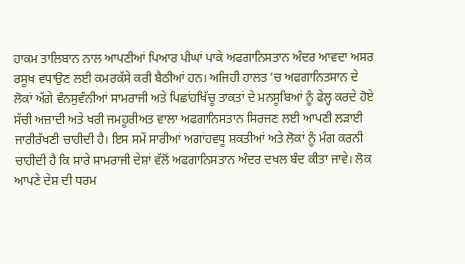ਹਾਕਮ ਤਾਲਿਬਾਨ ਨਾਲ ਆਪਣੀਆਂ ਪਿਆਰ ਪੀਘਾਂ ਪਾਕੇ ਅਫਗਾਨਿਸਤਾਨ ਅੰਦਰ ਆਵਦਾ ਅਸਰ ਰਸੂਖ ਵਧਾਉਣ ਲਈ ਕਮਰਕੱਸੇ ਕਰੀ ਬੈਠੀਆਂ ਹਨ। ਅਜਿਹੀ ਹਾਲਤ ’ਚ ਅਫਗਾਨਿਤਸਾਨ ਦੇ ਲੋਕਾਂ ਅੱਗੇ ਵੰਨਸੁਵੰਨੀਆਂ ਸਾਮਰਾਜੀ ਅਤੇ ਪਿਛਾਂਹਖਿੱਚੂ ਤਾਕਤਾਂ ਦੇ ਮਨਸੂਬਿਆਂ ਨੂੰ ਫੇਲ੍ਹ ਕਰਦੇ ਹੋਏ ਸੱਚੀ ਅਜ਼ਾਦੀ ਅਤੇ ਖਰੀ ਜਮਹੂਰੀਅਤ ਵਾਲਾ ਅਫਗਾਨਿਸਤਾਨ ਸਿਰਜਣ ਲਈ ਆਪਣੀ ਲੜਾਈ ਜਾਰੀਰੱਖਣੀ ਚਾਹੀਦੀ ਹੈ। ਇਸ ਸਮੇਂ ਸਾਰੀਆਂ ਅਗਾਂਹਵਧੂ ਸ਼ਕਤੀਆਂ ਅਤੇ ਲੋਕਾਂ ਨੂੰ ਮੰਗ ਕਰਨੀ ਚਾਹੀਦੀ ਹੈ ਕਿ ਸਾਰੇ ਸਾਮਰਾਜੀ ਦੇਸ਼ਾਂ ਵੱਲੋਂ ਅਫਗਾਨਿਸਤਾਨ ਅੰਦਰ ਦਖਲ ਬੰਦ ਕੀਤਾ ਜਾਵੇ। ਲੋਕ ਆਪਣੇ ਦੇਸ਼ ਦੀ ਧਰਮ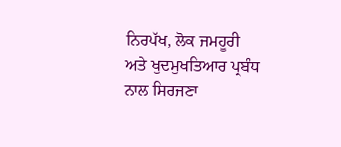ਨਿਰਪੱਖ, ਲੋਕ ਜਮਹੂਰੀ ਅਤੇ ਖੁਦਮੁਖਤਿਆਰ ਪ੍ਰਬੰਧ ਨਾਲ ਸਿਰਜਣਾ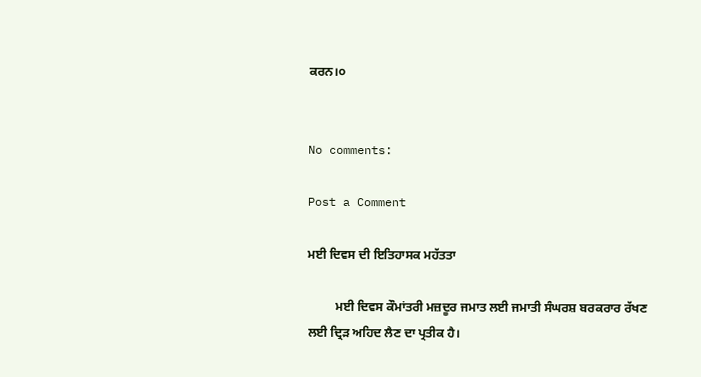ਕਰਨ।੦


No comments:

Post a Comment

ਮਈ ਦਿਵਸ ਦੀ ਇਤਿਹਾਸਕ ਮਹੱਤਤਾ

         ਮਈ ਦਿਵਸ ਕੌਮਾਂਤਰੀ ਮਜ਼ਦੂਰ ਜਮਾਤ ਲਈ ਜਮਾਤੀ ਸੰਘਰਸ਼ ਬਰਕਰਾਰ ਰੱਖਣ ਲਈ ਦ੍ਰਿੜ ਅਹਿਦ ਲੈਣ ਦਾ ਪ੍ਰਤੀਕ ਹੈ।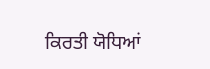ਕਿਰਤੀ ਯੋਧਿਆਂ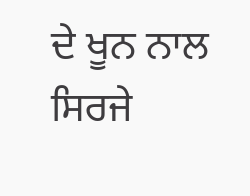ਦੇ ਖੂਨ ਨਾਲ ਸਿਰਜੇ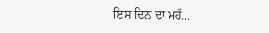ਇਸ ਦਿਨ ਦਾ ਮਹੱ...